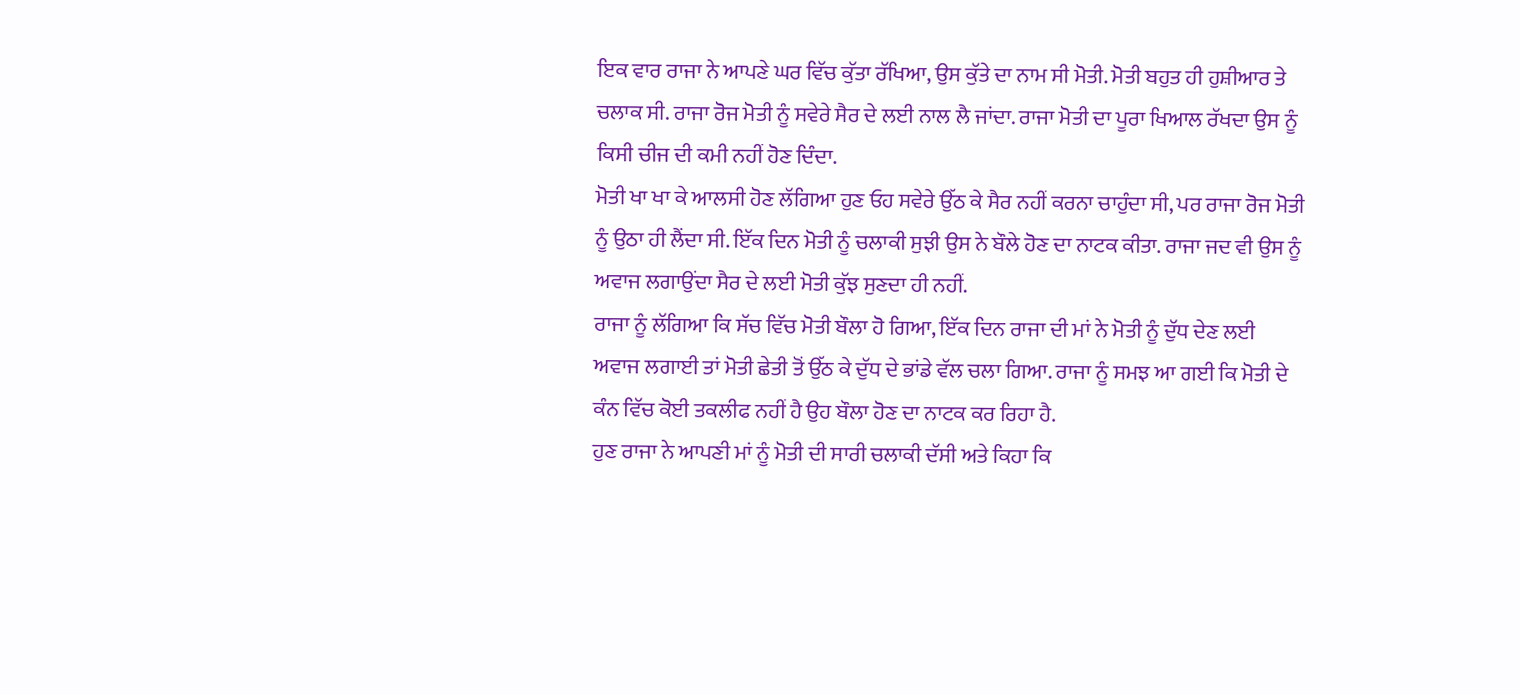ਇਕ ਵਾਰ ਰਾਜਾ ਨੇ ਆਪਣੇ ਘਰ ਵਿੱਚ ਕੁੱਤਾ ਰੱਖਿਆ, ਉਸ ਕੁੱਤੇ ਦਾ ਨਾਮ ਸੀ ਮੋਤੀ. ਮੋਤੀ ਬਹੁਤ ਹੀ ਹੁਸ਼ੀਆਰ ਤੇ ਚਲਾਕ ਸੀ. ਰਾਜਾ ਰੋਜ ਮੋਤੀ ਨੂੰ ਸਵੇਰੇ ਸੈਰ ਦੇ ਲਈ ਨਾਲ ਲੈ ਜਾਂਦਾ. ਰਾਜਾ ਮੋਤੀ ਦਾ ਪੂਰਾ ਖਿਆਲ ਰੱਖਦਾ ਉਸ ਨੂੰ ਕਿਸੀ ਚੀਜ ਦੀ ਕਮੀ ਨਹੀਂ ਹੋਣ ਦਿੰਦਾ.
ਮੋਤੀ ਖਾ ਖਾ ਕੇ ਆਲਸੀ ਹੋਣ ਲੱਗਿਆ ਹੁਣ ਓਹ ਸਵੇਰੇ ਉੱਠ ਕੇ ਸੈਰ ਨਹੀਂ ਕਰਨਾ ਚਾਹੁੰਦਾ ਸੀ, ਪਰ ਰਾਜਾ ਰੋਜ ਮੋਤੀ ਨੂੰ ਉਠਾ ਹੀ ਲੈਂਦਾ ਸੀ. ਇੱਕ ਦਿਨ ਮੋਤੀ ਨੂੰ ਚਲਾਕੀ ਸੁਝੀ ਉਸ ਨੇ ਬੌਲੇ ਹੋਣ ਦਾ ਨਾਟਕ ਕੀਤਾ. ਰਾਜਾ ਜਦ ਵੀ ਉਸ ਨੂੰ ਅਵਾਜ ਲਗਾਉਂਦਾ ਸੈਰ ਦੇ ਲਈ ਮੋਤੀ ਕੁੱਝ ਸੁਣਦਾ ਹੀ ਨਹੀਂ.
ਰਾਜਾ ਨੂੰ ਲੱਗਿਆ ਕਿ ਸੱਚ ਵਿੱਚ ਮੋਤੀ ਬੌਲਾ ਹੋ ਗਿਆ, ਇੱਕ ਦਿਨ ਰਾਜਾ ਦੀ ਮਾਂ ਨੇ ਮੋਤੀ ਨੂੰ ਦੁੱਧ ਦੇਣ ਲਈ ਅਵਾਜ ਲਗਾਈ ਤਾਂ ਮੋਤੀ ਛੇਤੀ ਤੋਂ ਉੱਠ ਕੇ ਦੁੱਧ ਦੇ ਭਾਂਡੇ ਵੱਲ ਚਲਾ ਗਿਆ. ਰਾਜਾ ਨੂੰ ਸਮਝ ਆ ਗਈ ਕਿ ਮੋਤੀ ਦੇ ਕੰਨ ਵਿੱਚ ਕੋਈ ਤਕਲੀਫ ਨਹੀਂ ਹੈ ਉਹ ਬੌਲਾ ਹੋਣ ਦਾ ਨਾਟਕ ਕਰ ਰਿਹਾ ਹੈ.
ਹੁਣ ਰਾਜਾ ਨੇ ਆਪਣੀ ਮਾਂ ਨੂੰ ਮੋਤੀ ਦੀ ਸਾਰੀ ਚਲਾਕੀ ਦੱਸੀ ਅਤੇ ਕਿਹਾ ਕਿ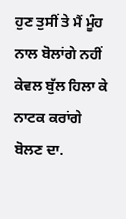ਹੁਣ ਤੁਸੀਂ ਤੇ ਮੈਂ ਮੂੰਹ ਨਾਲ ਬੋਲਾਂਗੇ ਨਹੀਂ ਕੇਵਲ ਬੁੱਲ ਹਿਲਾ ਕੇ ਨਾਟਕ ਕਰਾਂਗੇ ਬੋਲਣ ਦਾ.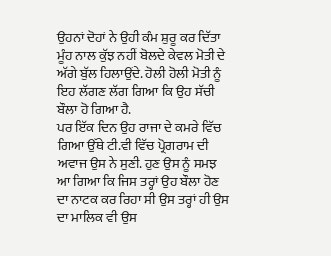ਉਹਨਾਂ ਦੋਹਾਂ ਨੇ ਉਹੀ ਕੰਮ ਸ਼ੁਰੂ ਕਰ ਦਿੱਤਾ ਮੂੰਹ ਨਾਲ ਕੁੱਝ ਨਹੀਂ ਬੋਲਦੇ ਕੇਵਲ ਮੋਤੀ ਦੇ ਅੱਗੇ ਬੁੱਲ ਹਿਲਾਉਂਦੇ. ਹੋਲੀ ਹੋਲੀ ਮੋਤੀ ਨੂੰ ਇਹ ਲੱਗਣ ਲੱਗ ਗਿਆ ਕਿ ਉਹ ਸੱਚੀ ਬੌਲਾ ਹੋ ਗਿਆ ਹੈ.
ਪਰ ਇੱਕ ਦਿਨ ਉਹ ਰਾਜਾ ਦੇ ਕਮਰੇ ਵਿੱਚ ਗਿਆ ਉੱਥੇ ਟੀ.ਵੀ ਵਿੱਚ ਪ੍ਰੋਗਰਾਮ ਦੀ ਅਵਾਜ ਉਸ ਨੇ ਸੁਣੀ. ਹੁਣ ਉਸ ਨੂੰ ਸਮਝ ਆ ਗਿਆ ਕਿ ਜਿਸ ਤਰ੍ਹਾਂ ਉਹ ਬੌਲਾ ਹੋਣ ਦਾ ਨਾਟਕ ਕਰ ਰਿਹਾ ਸੀ ਉਸ ਤਰ੍ਹਾਂ ਹੀ ਉਸ ਦਾ ਮਾਲਿਕ ਵੀ ਉਸ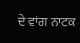ਦੇ ਵਾਂਗ ਨਾਟਕ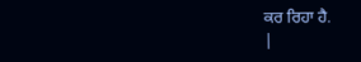ਕਰ ਰਿਹਾ ਹੈ.
|